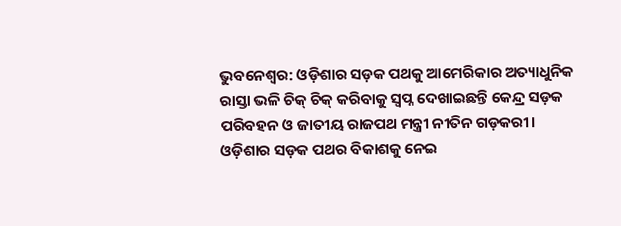ଭୁବନେଶ୍ବର: ଓଡ଼ିଶାର ସଡ଼କ ପଥକୁ ଆମେରିକାର ଅତ୍ୟାଧୁନିକ ରାସ୍ତା ଭଳି ଚିକ୍ ଚିକ୍ କରିବାକୁ ସ୍ବପ୍ନ ଦେଖାଇଛନ୍ତି କେନ୍ଦ୍ର ସଡ଼କ ପରିବହନ ଓ ଜାତୀୟ ରାଜପଥ ମନ୍ତ୍ରୀ ନୀତିନ ଗଡ଼କରୀ। ଓଡ଼ିଶାର ସଡ଼କ ପଥର ବିକାଶକୁ ନେଇ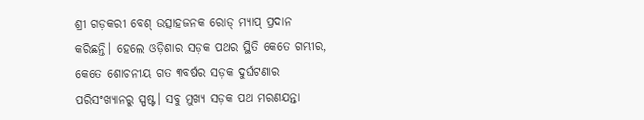ଶ୍ରୀ ଗଡ଼କରୀ ବେଶ୍‌ ଉତ୍ସାହଜନକ ରୋଡ୍ ମ୍ୟାପ୍ ପ୍ରଦାନ କରିଛନ୍ତି। ହେଲେ ଓଡ଼ିଶାର ସଡ଼କ ପଥର ସ୍ଥିତି କେତେ ଗମ୍ଭୀର, କେତେ ଶୋଚନୀୟ ଗତ ୩ବର୍ଷର ସଡ଼କ ଦୁର୍ଘଟଣାର ପରିସଂଖ୍ୟାନରୁ ସ୍ପଷ୍ଟ। ସବୁ ମୁଖ୍ୟ ସଡ଼କ ପଥ ମରଣଯନ୍ତା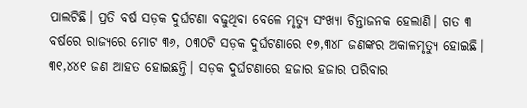ପାଲଟିଛି। ପ୍ରତି ବର୍ଷ ସଡ଼କ ଦୁର୍ଘଟଣା ବଢୁଥିବା ବେଳେ ମୃତ୍ୟୁ ସଂଖ୍ୟା ଚିନ୍ତାଜନକ ହେଲାଣି। ଗତ ୩ ବର୍ଷରେ ରାଜ୍ୟରେ ମୋଟ ୩୬, ୦୩୦ଟି ସଡ଼କ ଦୁର୍ଘଟଣାରେ ୧୭,୩୪୮ ଜଣଙ୍କର ଅକାଳମୃତ୍ୟୁ ହୋଇଛି। ୩୧,୪୪୧ ଜଣ ଆହତ ହୋଇଛନ୍ତି। ସଡ଼କ ଦୁର୍ଘଟଣାରେ ହଜାର ହଜାର ପରିବାର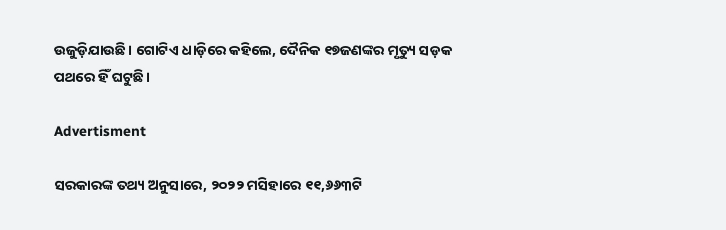ଉଜୁଡ଼ିଯାଉଛି। ଗୋଟିଏ ଧାଡ଼ିରେ କହିଲେ, ଦୈନିକ ୧୭ଜଣଙ୍କର ମୃତ୍ୟୁ ସଡ଼କ ପଥରେ ହିଁ ଘଟୁଛି।

Advertisment

ସରକାରଙ୍କ ତଥ୍ୟ ଅନୁସାରେ, ୨୦୨୨ ମସିହାରେ ୧୧,୬୬୩ଟି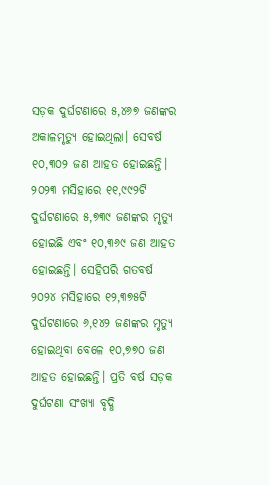ସଡ଼କ ଦୁର୍ଘଟଣାରେ ୫,୪୬୭ ଜଣଙ୍କର ଅକାଳମୃତ୍ୟୁ ହୋଇଥିଲା। ସେବର୍ଷ ୧୦,୩୦୨ ଜଣ ଆହତ ହୋଇଛନ୍ତି। ୨୦୨୩ ମସିହାରେ ୧୧,୯୯୨ଟି ଦୁର୍ଘଟଣାରେ ୫,୭୩୯ ଜଣଙ୍କର ମୃତ୍ୟୁ ହୋଇଛି ଏବଂ ୧୦,୩୬୯ ଜଣ ଆହତ ହୋଇଛନ୍ତି। ସେହିପରି ଗତବର୍ଷ ୨୦୨୪ ମସିହାରେ ୧୨,୩୭୫ଟି ଦୁର୍ଘଟଣାରେ ୬,୧୪୨ ଜଣଙ୍କର ମୃତ୍ୟୁ ହୋଇଥିବା ବେଳେ ୧୦,୭୭୦ ଜଣ ଆହତ ହୋଇଛନ୍ତି। ପ୍ରତି ବର୍ଷ ସଡ଼କ ଦୁର୍ଘଟଣା ସଂଖ୍ୟା ବୃଦ୍ଧି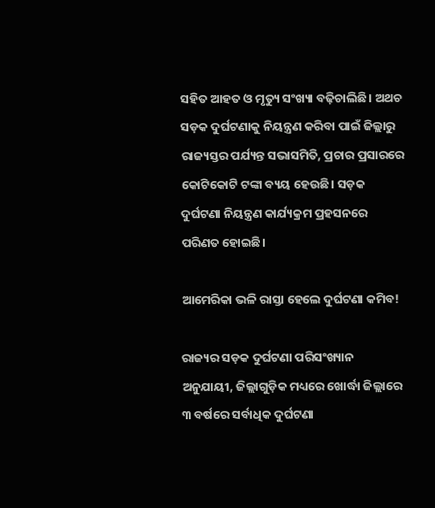ସହିତ ଆହତ ଓ ମୃତ୍ୟୁ ସଂଖ୍ୟା ବଢ଼ିଚାଲିଛି। ଅଥଚ ସଡ଼କ ଦୁର୍ଘଟଣାକୁ ନିୟନ୍ତ୍ରଣ କରିବା ପାଇଁ ଜିଲ୍ଲାରୁ ରାଜ୍ୟସ୍ତର ପର୍ଯ୍ୟନ୍ତ ସଭାସମିତି, ପ୍ରଚାର ପ୍ରସାରରେ କୋଟିକୋଟି ଟଙ୍କା ବ୍ୟୟ ହେଉଛି। ସଡ଼କ ଦୁର୍ଘଟଣା ନିୟନ୍ତ୍ରଣ କାର୍ଯ୍ୟକ୍ରମ ପ୍ରହସନରେ ପରିଣତ ହୋଇଛି।

ଆମେରିକା ଭଳି ରାସ୍ତା ହେଲେ ଦୁର୍ଘଟଣା କମିବ!

ରାଜ୍ୟର ସଡ଼କ ଦୁର୍ଘଟଣା ପରିସଂଖ୍ୟାନ ଅନୁଯାୟୀ, ଜିଲ୍ଲାଗୁଡ଼ିକ ମଧ୍ୟରେ ଖୋର୍ଦ୍ଧା ଜିଲ୍ଲାରେ ୩ ବର୍ଷରେ ସର୍ବାଧିକ ଦୁର୍ଘଟଣା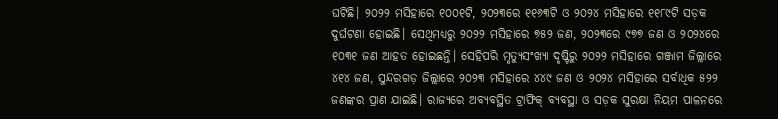ଘଟିଛି। ୨୦୨୨ ମସିହାରେ ୧୦୦୧ଟି, ୨୦୨୩ରେ ୧୧୬୩ଟି ଓ ୨୦୨୪ ମସିହାରେ ୧୧୮୯ଟି ସଡ଼କ ଦୁର୍ଘଟଣା ହୋଇଛି। ସେଥିମଧ୍ୟରୁ ୨୦୨୨ ମସିହାରେ ୭୫୨ ଜଣ, ୨୦୨୩ରେ ୯୭୭ ଜଣ ଓ ୨୦୨୪ରେ ୧୦୩୧ ଜଣ ଆହତ ହୋଇଛନ୍ତି। ସେହିପରି ମୃତ୍ୟୁସଂଖ୍ୟା ଦୃଷ୍ଟିରୁ ୨୦୨୨ ମସିହାରେ ଗଞ୍ଜାମ ଜିଲ୍ଲାରେ ୪୧୪ ଜଣ, ସୁନ୍ଦରଗଡ଼ ଜିଲ୍ଲାରେ ୨୦୨୩ ମସିହାରେ ୪୪୯ ଜଣ ଓ ୨୦୨୪ ମସିହାରେ ସର୍ବାଧିକ ୫୨୨ ଜଣଙ୍କର ପ୍ରାଣ ଯାଇଛି। ରାଜ୍ୟରେ ଅବ୍ୟବସ୍ଥିତ ଟ୍ରାଫିକ୍‌ ବ୍ୟବସ୍ଥା ଓ ସଡ଼କ ସୁରକ୍ଷା ନିୟମ ପାଳନରେ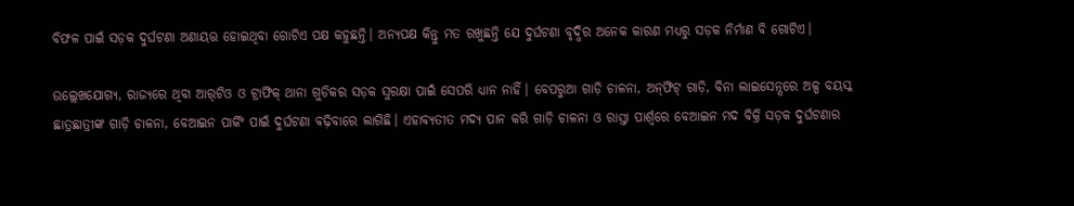ବିଫଳ ପାଇଁ ସଡ଼କ ଦୁର୍ଘଟଣା ଅଣାୟତ୍ତ ହୋଇଥିବା ଗୋଟିଏ ପକ୍ଷ କହୁଛନ୍ତି। ଅନ୍ୟପକ୍ଷ କିନ୍ତୁ ମତ ରଖୁଛନ୍ତି ଯେ ଦୁର୍ଘଟଣା ବୃଦ୍ଧିର ଅନେକ କାରଣ ମଧ୍ୟରୁ ସଡ଼କ ନିର୍ମାଣ ବି ଗୋଟିଏ।

ଉଲ୍ଲେଖଯୋଗ୍ୟ, ରାଜ୍ୟରେ ଥିବା ଆର୍‌ଟିଓ ଓ ଟ୍ରାଫିକ୍‌ ଥାନା ଗୁଡିକର ସଡ଼କ ସୁରକ୍ଷା ପାଇଁ ସେପରି ଧ୍ୟାନ ନାହିଁ। ବେପରୁଆ ଗାଡ଼ି ଚାଳନା, ଅନ୍‌ଫିଟ୍ ଗାଡ଼ି, ବିନା ଲାଇସେନ୍ସରେ ଅଳ୍ପ ବୟସ୍କ ଛାତ୍ରଛାତ୍ରୀଙ୍କ ଗାଡ଼ି ଚାଳନା, ବେଆଇନ ପାର୍କିଂ ପାଇଁ ଦୁର୍ଘଟଣା ବଢ଼ିବାରେ ଲାଗିଛି। ଏହାବ୍ୟତୀତ ମଦ୍ୟ ପାନ କରି ଗାଡ଼ି ଚାଳନା ଓ ରାସ୍ତା ପାର୍ଶ୍ୱରେ ବେଆଇନ ମଦ ବିକ୍ରି ସଡ଼କ ଦୁର୍ଘଟଣାର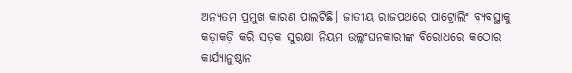ଅନ୍ୟତମ ପ୍ରମୁଖ କାରଣ ପାଲଟିଛି। ଜାତୀୟ ରାଜପଥରେ ପାଟ୍ରୋଲିଂ ବ୍ୟବସ୍ଥାକୁ କଡ଼ାକଡ଼ି କରି ସଡ଼କ ସୁରକ୍ଷା ନିୟମ ଉଲ୍ଲଂଘନକାରୀଙ୍କ ବିରୋଧରେ କ‌‌ଠୋର କାର୍ଯ୍ୟାନୁଷ୍ଠାନ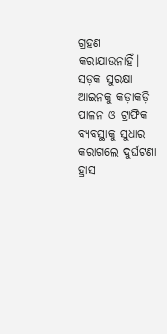ଗ୍ରହଣ କରାଯାଉନାହିଁ। ସଡ଼କ ସୁରକ୍ଷା ଆଇନକୁ କଡ଼ାକଡ଼ି ପାଳନ ଓ ଟ୍ରାଫିକ ବ୍ୟବସ୍ଥାକୁ ସୁଧାର କରାଗଲେ ଦୁର୍ଘଟଣା ହ୍ରାସ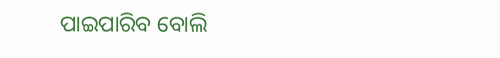ପାଇପାରିବ ବୋଲି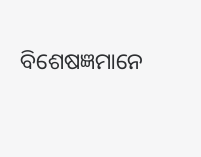ବିଶେଷଜ୍ଞମାନେ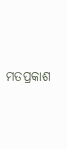ମତପ୍ରକାଶ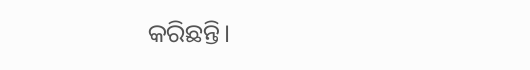କରିଛନ୍ତି।